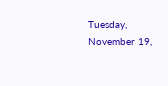Tuesday, November 19,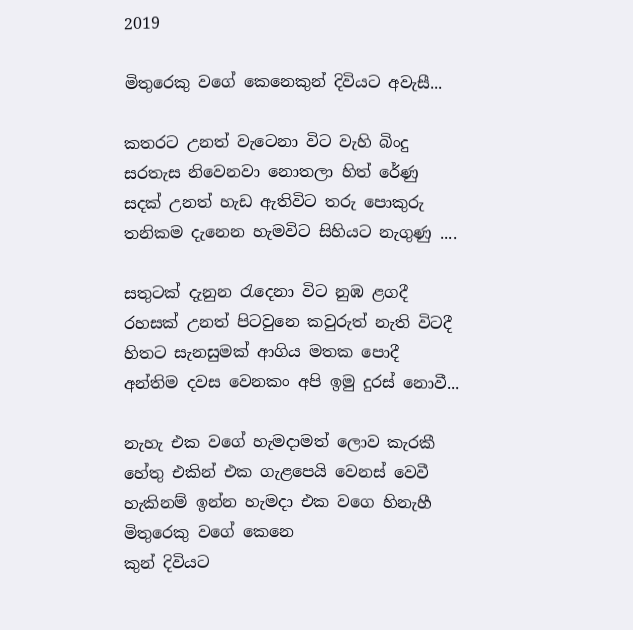2019

මිතුරෙකු වගේ කෙනෙකුන් දිවියට අවැසී...

කතරට උනත් වැටෙනා විට වැහි බිංදු
සරතැස නිවෙනවා නොතලා හිත් රේණු
සදක් උනත් හැඩ ඇතිවිට තරු පොකුරු
තනිකම දැනෙන හැමවිට සිහියට නැගුණු ....

සතුටක් දැනුන රැදෙනා විට නුඹ ළගදී
රහසක් උනත් පිටවුනෙ කවුරුත් නැති විටදී
හිතට සැනසුමක් ආගිය මතක පොදී
අන්තිම දවස වෙනකං අපි ඉමු දුරස් නොවී...

නැහැ එක වගේ හැමදාමත් ලොව කැරකී
හේතු එකින් එක ගැළපෙයි වෙනස් වෙවී
හැකිනම් ඉන්න හැමදා එක වගෙ හිනැහී
මිතුරෙකු වගේ කෙනෙ
කුන් දිවියට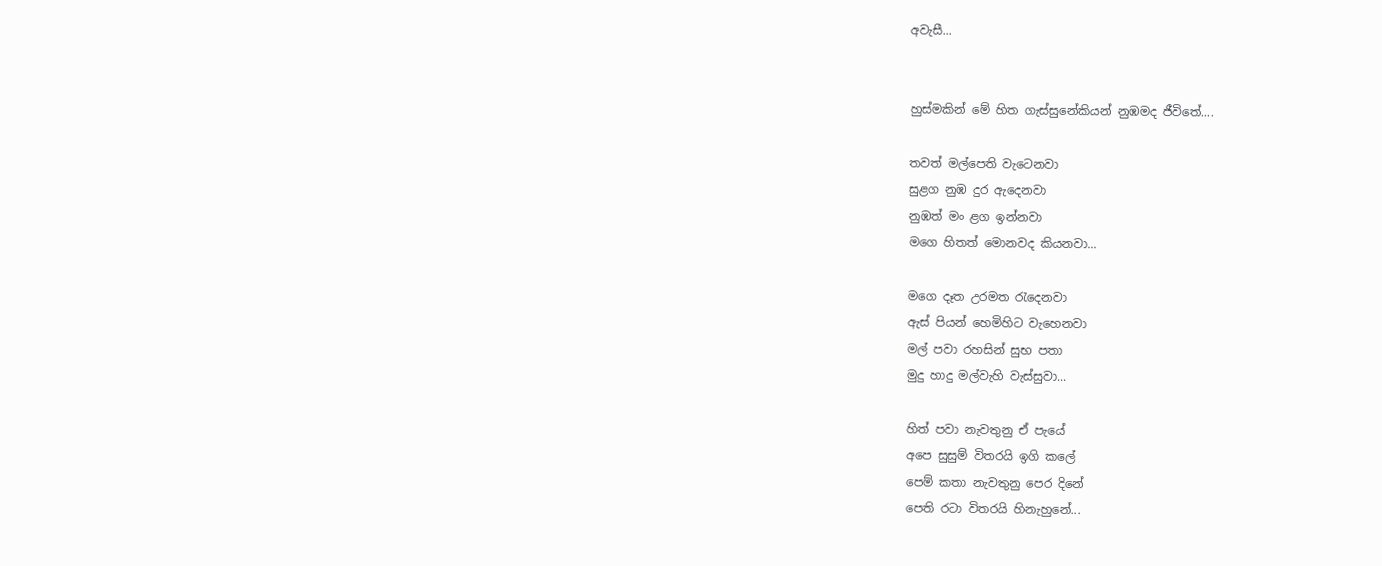අවැසී...


හුස්මකින් මේ හිත ගැස්සුනේකියන් නුඹමද ජීවිතේ....

තවත් මල්පෙති වැටෙනවා
සුළග නුඹ දුර ඇදෙනවා
නුඹත් මං ළග ඉන්නවා
මගෙ හිතත් මොනවද කියනවා...

මගෙ දෑත උරමත රැදෙනවා
ඇස් පියන් හෙමිහිට වැහෙනවා
මල් පවා රහසින් සුභ පතා
මුදු හාදු මල්වැහි වැස්සුවා...

හිත් පවා නැවතුනු ඒ පැයේ
අපෙ සුසුම් විතරයි ඉගි කලේ
පෙම් කතා නැවතුනු පෙර දිනේ
පෙති රටා විතරයි හිනැහුනේ...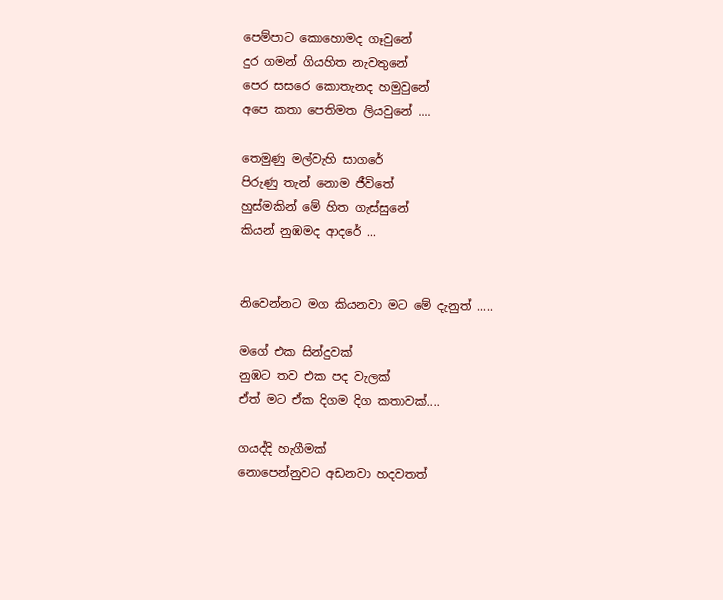පෙම්පාට කොහොමද ගෑවුනේ
දුර ගමන් ගියහිත නැවතුනේ
පෙර සසරෙ කොතැනද හමුවුනේ
අපෙ කතා පෙතිමත ලියවුනේ ....

තෙමුණු මල්වැහි සාගරේ
පිරුණු තැන් නොම ජීවිතේ
හුස්මකින් මේ හිත ගැස්සුනේ
කියන් නුඹමද ආදරේ ...


නිවෙන්නට මග කියනවා මට මේ දැනුත් .....

මගේ එක සින්දුවක්
නුඹට තව එක පද වැලක්
ඒත් මට ඒක දිගම දිග කතාවක්....

ගයද්දි හැගීමක්
නොපෙන්නුවට අඩනවා හදවතත්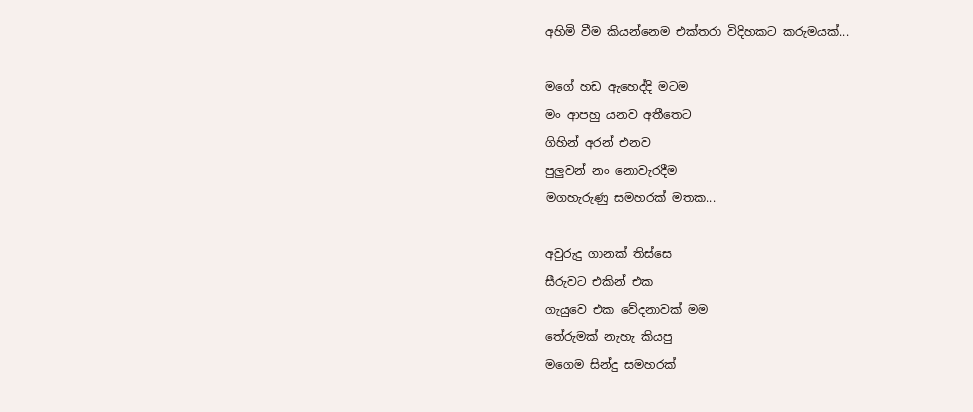අහිමි වීම කියන්නෙම එක්තරා විදිහකට කරුමයක්...

මගේ හඩ ඇහෙද්දි මටම
මං ආපහු යනව අතීතෙට
ගිහින් අරන් එනව
පුලුවන් නං නොවැරදීම
මගහැරුණු සමහරක් මතක...

අවුරුදු ගානක් තිස්සෙ
සීරුවට එකින් එක
ගැයුවෙ එක වේදනාවක් මම
තේරුමක් නැහැ කියපු
මගෙම සින්දු සමහරක්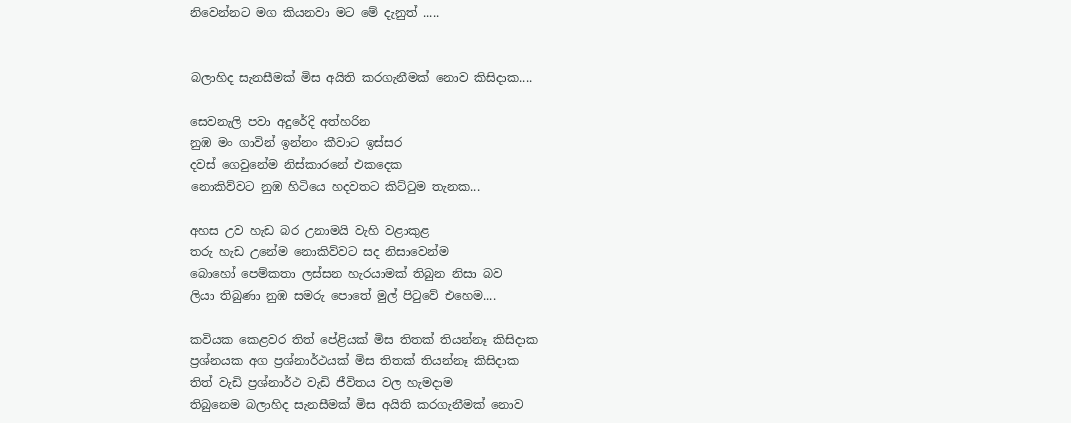නිවෙන්නට මග කියනවා මට මේ දැනුත් .....


බලාහිද සැනසීමක් මිස අයිති කරගැනීමක් නොව කිසිදාක....

සෙවනැලි පවා අදුරේදි අත්හරින
නුඹ මං ගාවින් ඉන්නං කීවාට ඉස්සර
දවස් ගෙවුනේම නිස්කාරනේ එකදෙක
නොකිව්වට නුඹ හිටියෙ හදවතට කිට්ටුම තැනක...

අහස උව හැඩ බර උනාමයි වැහි වළාකුළ
තරු හැඩ උනේම නොකිව්වට සද නිසාවෙන්ම
බොහෝ පෙම්කතා ලස්සන හැරයාමක් තිබුන නිසා බව
ලියා තිබුණා නුඹ සමරු පොතේ මුල් පිටුවේ එහෙම....

කවියක කෙළවර තිත් පේළියක් මිස තිතක් තියන්නෑ කිසිදාක
ප්‍රශ්නයක අග ප්‍රශ්නාර්ථයක් මිස තිතක් තියන්නෑ කිසිදාක
තිත් වැඩි ප්‍රශ්නාර්ථ වැඩි ජීවිතය වල හැමදාම
තිබුනෙම බලාහිද සැනසීමක් මිස අයිති කරගැනීමක් නොව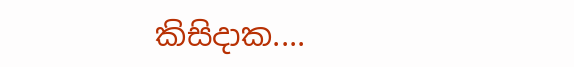කිසිදාක....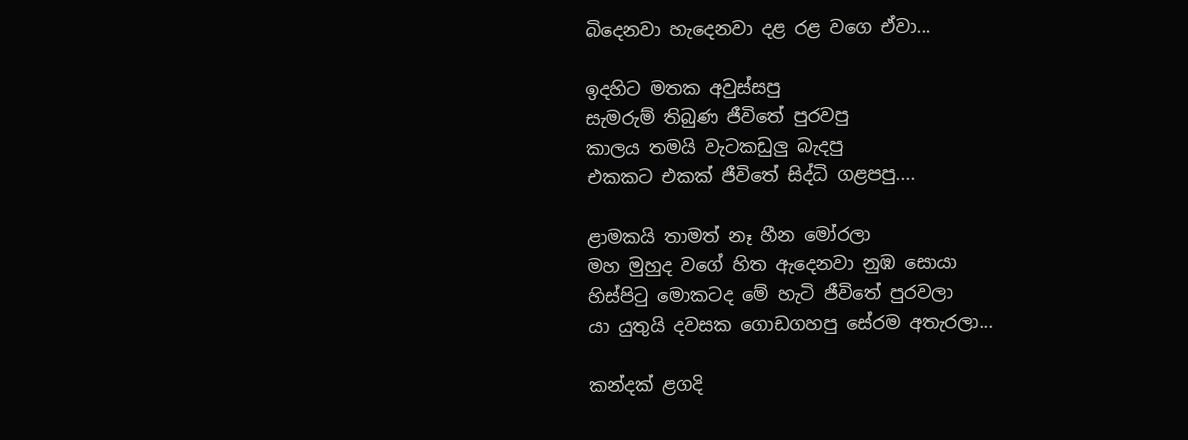බිදෙනවා හැදෙනවා දළ රළ වගෙ ඒවා...

ඉදහිට මතක අවුස්සපු
සැමරුම් තිබුණ ජීවිතේ පුරවපු
කාලය තමයි වැටකඩුලු බැදපු
එකකට එකක් ජීවිතේ සිද්ධි ගළපපු....

ළාමකයි තාමත් නෑ හීන මෝරලා
මහ මුහුද වගේ හිත ඇදෙනවා නුඹ සොයා
හිස්පිටු මොකටද මේ හැටි ජීවිතේ පුරවලා
යා යුතුයි දවසක ගොඩගහපු සේරම අතැරලා...

කන්දක් ළගදි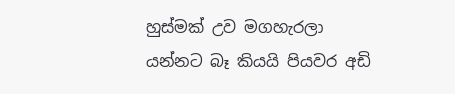හුස්මක් උව මගහැරලා
යන්නට බෑ කියයි පියවර අඩි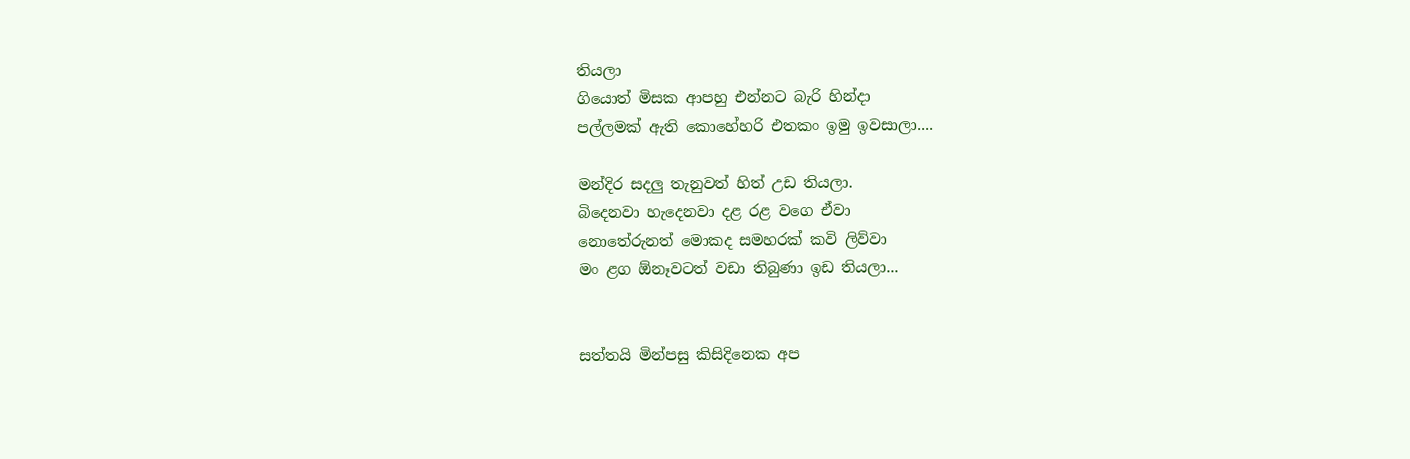තියලා
ගියොත් මිසක ආපහු එන්නට බැරි හින්දා
පල්ලමක් ඇති කොහේහරි එතකං ඉමු ඉවසාලා....

මන්දිර සදලු තැනුවත් හිත් උඩ තියලා.
බිදෙනවා හැදෙනවා දළ රළ වගෙ ඒවා
නොතේරුනත් මොකද සමහරක් කවි ලිව්වා
මං ළග ඕනෑවටත් වඩා තිබුණා ඉඩ තියලා...


සත්තයි මින්පසු කිසිදිනෙක අප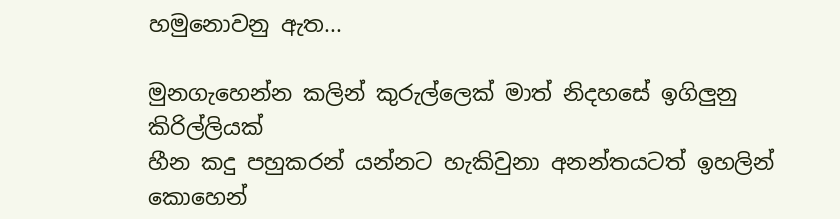හමුනොවනු ඇත...

මුනගැහෙන්න කලින් කුරුල්ලෙක් මාත් නිදහසේ ඉගිලුනු කිරිල්ලියක්
හීන කදු පහුකරන් යන්නට හැකිවුනා අනන්තයටත් ඉහලින්
කොහෙන්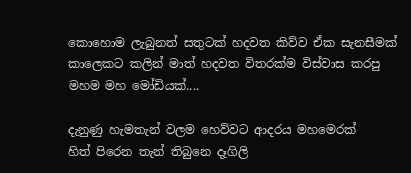කොහොම ලැබුනත් සතුටක් හදවත කිව්ව ඒක සැනසීමක්
කාලෙකට කලින් මාත් හදවත විතරක්ම විස්වාස කරපු මහම මහ මෝඩියක්....

දැනුණු හැමතැන් වලම හෙව්වට ආදරය මහමෙරක්
හිත් පිරෙන තැන් තිබුනෙ දෑගිලි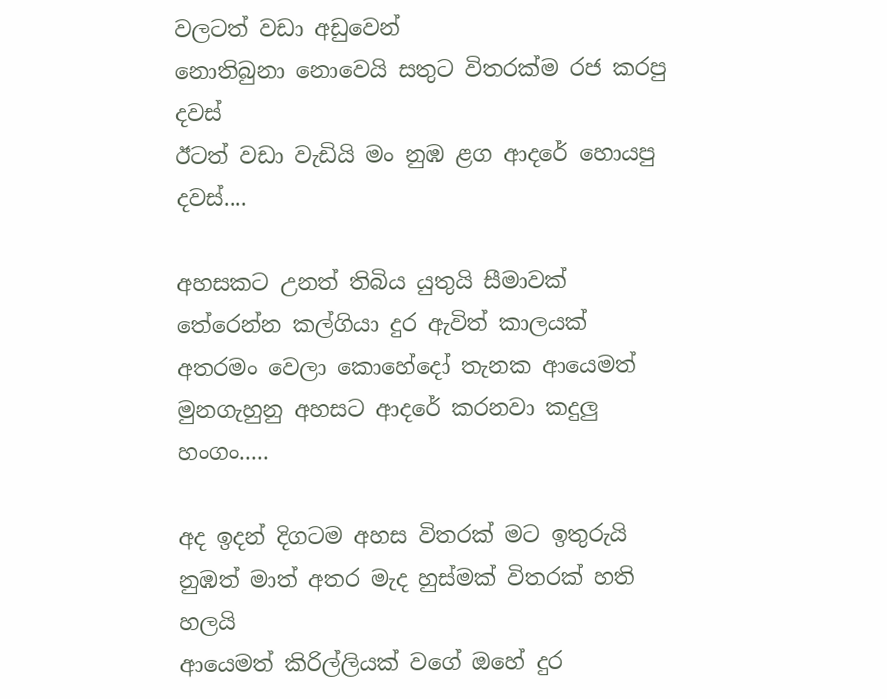වලටත් වඩා අඩුවෙන්
නොතිබුනා නොවෙයි සතුට විතරක්ම රජ කරපු දවස්
ඊටත් වඩා වැඩියි මං නුඹ ළග ආදරේ හොයපු දවස්....

අහසකට උනත් තිබිය යුතුයි සීමාවක්
තේරෙන්න කල්ගියා දුර ඇවිත් කාලයක්
අතරමං වෙලා කොහේදෝ තැනක ආයෙමත්
මුනගැහුනු අහසට ආදරේ කරනවා කදුලු හංගං.....

අද ඉදන් දිගටම අහස විතරක් මට ඉතුරුයි
නුඹත් මාත් අතර මැද හුස්මක් විතරක් හති හලයි
ආයෙමත් කිරිල්ලියක් වගේ ඔහේ දුර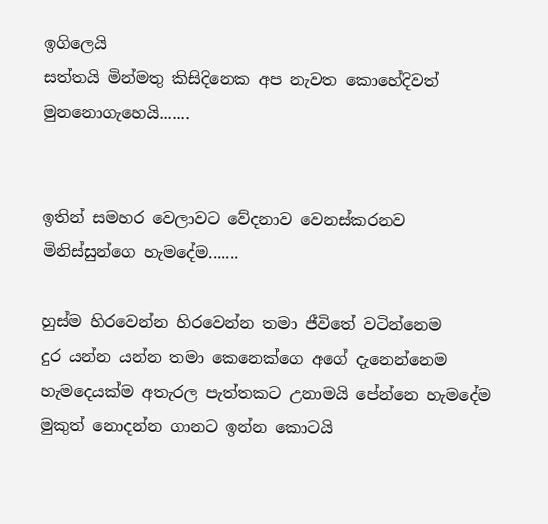ඉගිලෙයි
සත්තයි මින්මතු කිසිදිනෙක අප නැවත කොහේදිවත් මුනනොගැහෙයි.......


ඉතින් සමහර වෙලාවට වේදනාව වෙනස්කරනව මිනිස්සුන්ගෙ හැමදේම.......

හුස්ම හිරවෙන්න හිරවෙන්න තමා ජීවිතේ වටින්නෙම
දුර යන්න යන්න තමා කෙනෙක්ගෙ අගේ දැනෙන්නෙම
හැමදෙයක්ම අතැරල පැත්තකට උනාමයි පේන්නෙ හැමදේම
මුකුත් නොදන්න ගානට ඉන්න කොටයි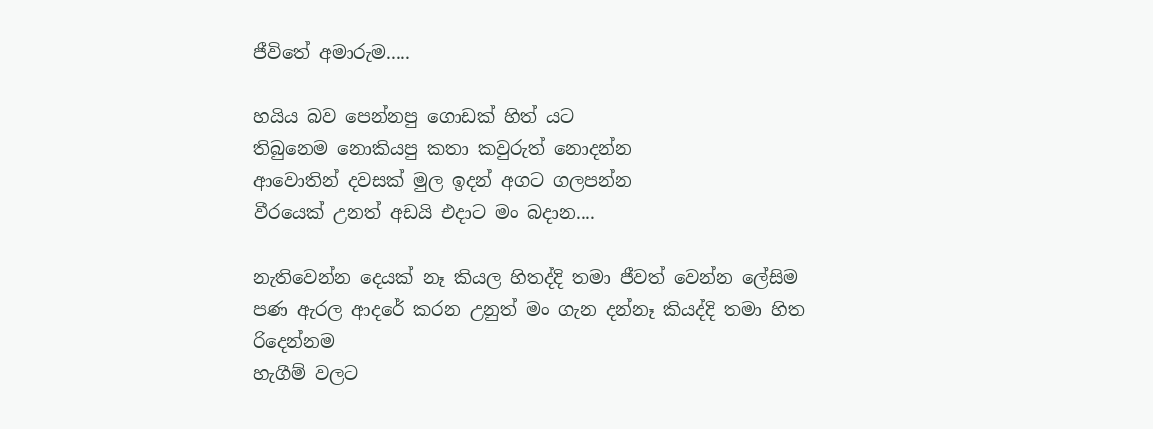ජීවිතේ අමාරුම.....

හයිය බව පෙන්නපු ගොඩක් හිත්‍ යට
තිබුනෙම නොකියපු කතා කවුරුත් නොදන්න
ආවොතින් දවසක් මුල ඉදන් අගට ගලපන්න
වීරයෙක් උනත් අඩයි එදාට මං බදාන....

නැතිවෙන්න දෙයක් නෑ කියල හිතද්දි තමා ජීවත් වෙන්න ලේසිම
පණ ඇරල ආදරේ කරන උනුත් මං ගැන දන්නෑ කියද්දි තමා හිත රිදෙන්නම
හැගීම් වලට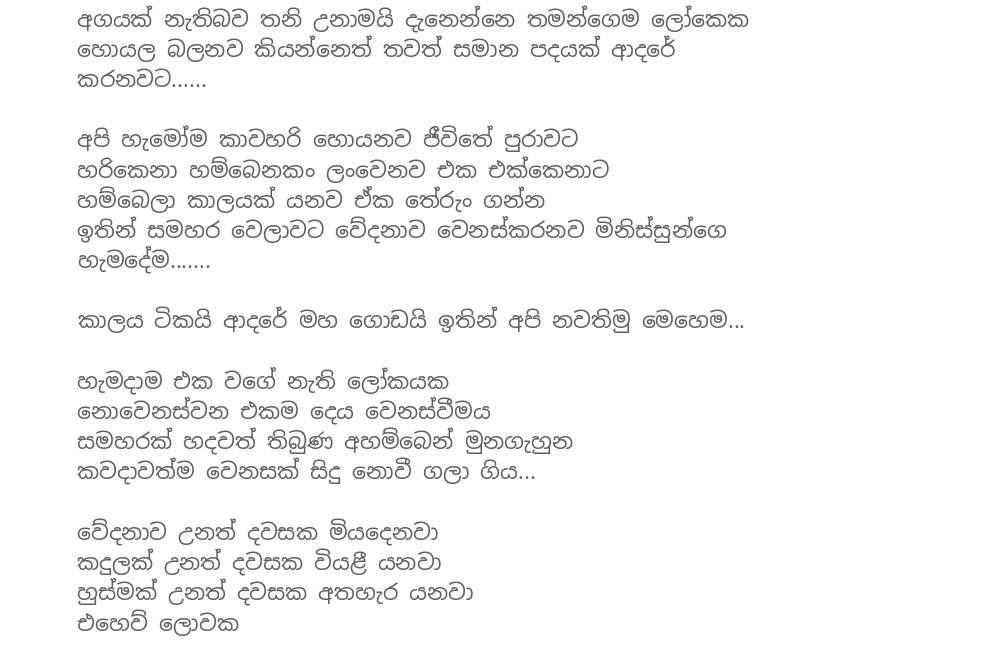අගයක් නැතිබව තනි උනාමයි දැනෙන්නෙ තමන්ගෙම ලෝකෙක
හොයල බලනව කියන්නෙත් තවත් සමාන පදයක් ආදරේ කරනවට......

අපි හැමෝම කාවහරි හොයනව ජීවිතේ පුරාවට
හරිකෙනා හම්බෙනකං ලංවෙනව එක එක්කෙනාට
හම්බෙලා කාලයක් යනව ඒක තේරුං ගන්න
ඉතින් සමහර වෙලාවට වේදනාව වෙනස්කරනව මිනිස්සුන්ගෙ හැමදේම.......

කාලය ටිකයි ආදරේ මහ ගොඩයි ඉතින් අපි නවතිමු මෙහෙම...

හැමදාම එක වගේ නැති ලෝකයක
නොවෙනස්වන එකම දෙය වෙනස්වීමය
සමහරක් හදවත් තිබුණ අහම්බෙන් මුනගැහුන
කවදාවත්ම වෙනසක් සිදු නොවී ගලා ගිය...

වේදනාව උනත් දවසක මියදෙනවා
කදුලක් උනත් දවසක වියළී යනවා
හුස්මක් උනත් දවසක අතහැර යනවා
එහෙව් ලොවක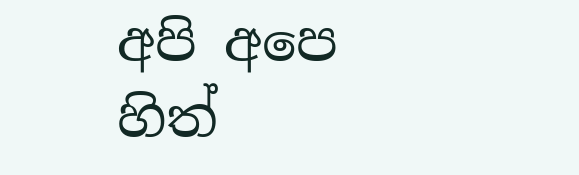අපි අපෙ හිත්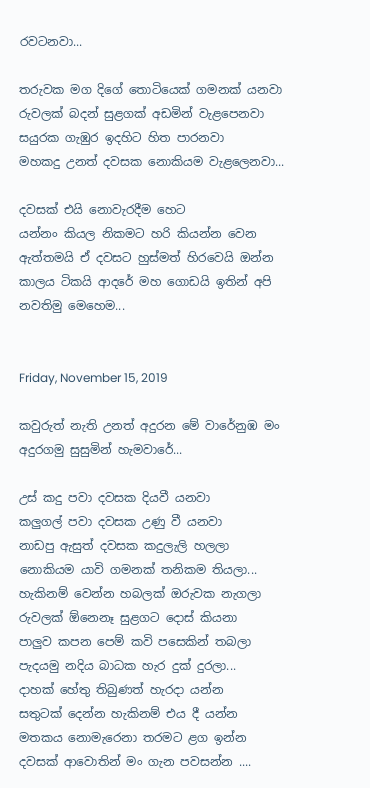රවටනවා...

තරුවක මග දිගේ තොටියෙක් ගමනක් යනවා
රුවලක් බදන් සුළගක් අඩමින් වැළපෙනවා
සයුරක ගැඹුර ඉදහිට හිත පාරනවා
මහකදු උනත් දවසක නොකියම වැළලෙනවා...

දවසක් එයි නොවැරදීම හෙට
යන්නං කියල නිකමට හරි කියන්න වෙන
ඇත්තමයි ඒ දවසට හුස්මත් හිරවෙයි ඔන්න
කාලය ටිකයි ආදරේ මහ ගොඩයි ඉතින් අපි නවතිමු මෙහෙම...


Friday, November 15, 2019

කවුරුත් නැති උනත් අදුරන මේ වාරේනුඹ මං අදුරගමු සුසුමින් හැමවාරේ...

උස් කදු පවා දවසක දියවී යනවා
කලුගල් පවා දවසක උණු වී යනවා
නාඩපු ඇසුත් දවසක කදුලැලි හලලා
නොකියම යාවි ගමනක් තනිකම තියලා...
හැකිනම් වෙන්න හබලක් ඔරුවක නැගලා
රුවලක් ඕනෙනෑ සුළගට දොස් කියනා
පාලුව කපන පෙම් කවි පසෙකින් තබලා
පැදයමු නදිය බාධක හැර දුක් දුරලා...
දාහක් හේතු තිබුණත් හැරදා යන්න
සතුටක් දෙන්න හැකිනම් එය දී යන්න
මතකය නොමැරෙනා තරමට ළග ඉන්න
දවසක් ආවොතින් මං ගැන පවසන්න ....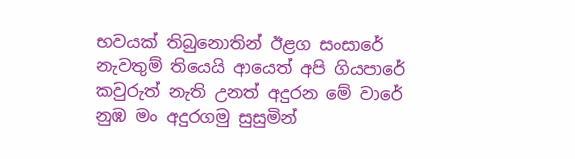භවයක් තිබුනොතින් ඊළග සංසාරේ
නැවතුම් තියෙයි ආයෙත් අපි ගියපාරේ
කවුරුත් නැති උනත් අදුරන මේ වාරේ
නුඹ මං අදුරගමු සුසුමින්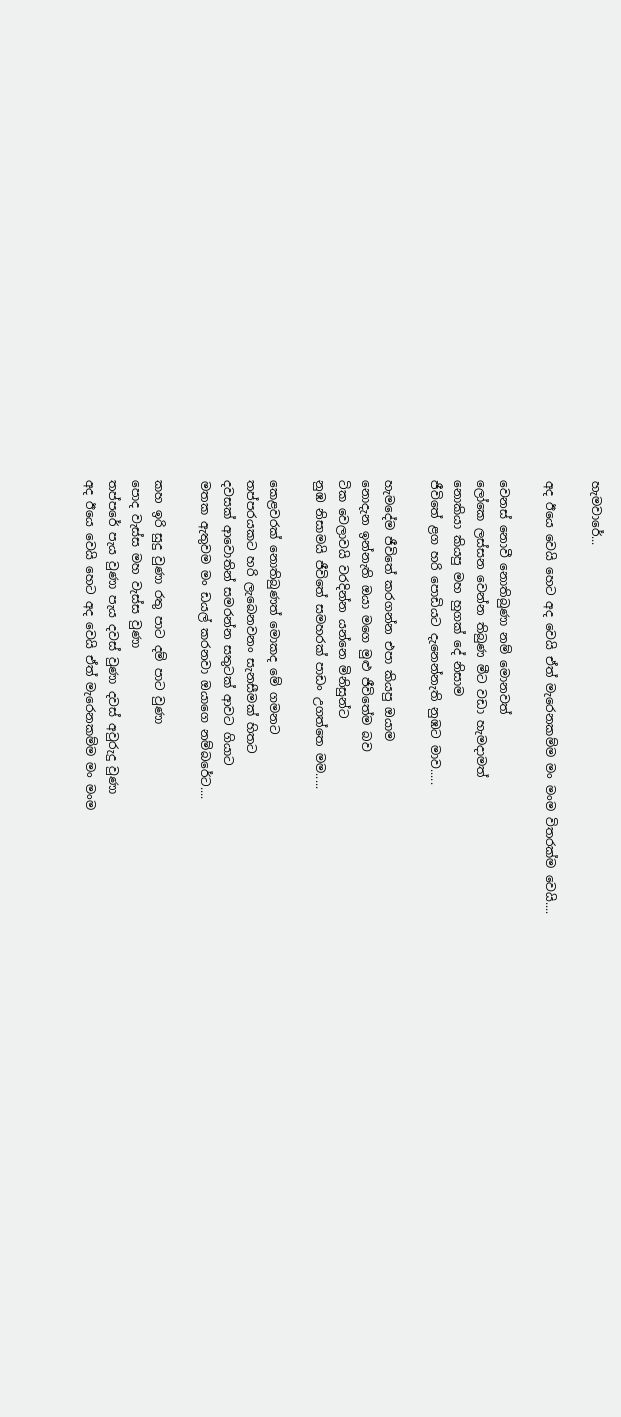හැමවාරේ...

අද ඊයෙ වෙයි හෙට අද වෙයි ඒත් මැරෙනකම්ම මං මංම විතරක්ම වෙයි....

වෙනස් නොවී නොතිබුණා නම් මොනවත්
ලෝකෙ ලස්සන වෙන්න තිබුණ මීට වඩා හැමදාමත්
නොකියා කියපු මහ හුගක් දේ නිසාම
ජීවිතේ ළග හරි පොඩියට දැනෙන්නැති නුඹට මාව.....

හැමදේම ජීවිතේ කරගන්න එපා කියපු ඔයාම
නොදැන ඉන්නැති ඔයා මගෙ මුළු ජීවිතේම බව
ටික වෙලාවයි වරදින්න යන්නෙ මිනිසුන්ට
නුඹ නිසාමයි ජීවිතේ සමහරක් පාඩං උගත්තෙ මම.....

කෙළවරක් නොතිබුණත් මොකද මේ ගමනට
තප්පරයකට හරි ලැබෙනවනං සැනසීමක් හිතට
දවසක් ආවොතින් සමරන්න සතුටක් ආවට ගියාට
මතක ඇතුවම මං ඩයල් කරනවා ඔයාගෙ නම්බරේට....

කහ ඉරි සුදු වුණා රතු පාට දම් පාට වුණා
පොද වැස්ස මහ වැස්ස වුණා
තප්පරේ පැය වුණා පැය දවස් වුණා දවස් අවුරුදු වුණා
අද ඊයෙ වෙයි හෙට අද වෙයි ඒත් මැරෙනකම්ම මං මංම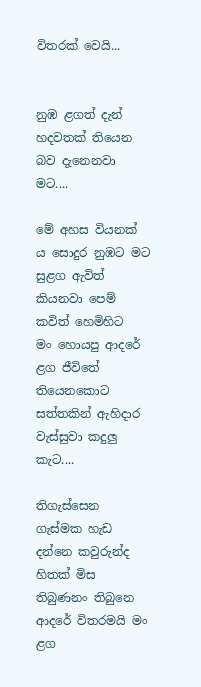විතරක් වෙයි...


නුඹ ළගත් දැන් හදවතක් තියෙන බව දැනෙනවා මට....

මේ අහස වියනක්‍ ය සොදුර නුඹට මට
සුළග ඇවිත් කියනවා පෙම් කවිත් හෙමිහිට
මං හොයපු ආදරේ ළග ජීවිතේ තියෙනකොට
සත්තකින් ඇහිදාර වැස්සුවා කදුලු කැට....

තිගැස්සෙන ගැස්මක හැඩ දන්නෙ කවුරුන්ද හිතක් මිස
තිබුණනං තිබුනෙ ආදරේ විතරමයි මං ළග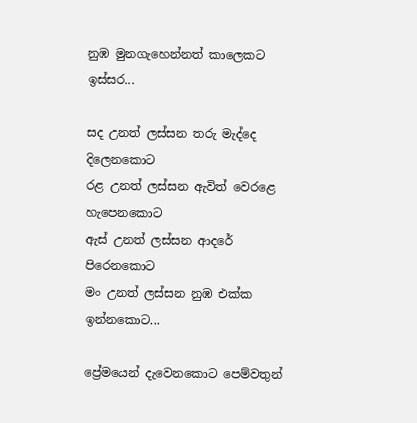නුඹ මුනගැහෙන්නත් කාලෙකට ඉස්සර...

සද උනත් ලස්සන තරු මැද්දෙ දිලෙනකොට
රළ උනත් ලස්සන ඇවිත් වෙරළෙ හැපෙනකොට
ඇස් උනත් ලස්සන ආදරේ පිරෙනකොට
මං උනත් ලස්සන නුඹ එක්ක ඉන්නකොට...

ප්‍රේමයෙන් දැවෙනකොට පෙම්වතුන්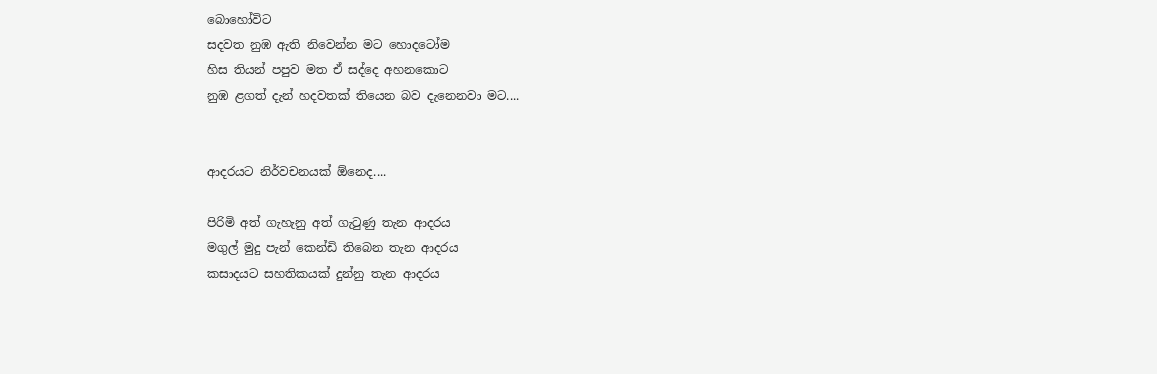බොහෝවිට
සදවත නුඹ ඇති නිවෙන්න මට හොදටෝම
හිස තියන් පපුව මත ඒ සද්දෙ අහනකොට
නුඹ ළගත් දැන් හදවතක් තියෙන බව දැනෙනවා මට....


ආදරයට නිර්වචනයක් ඕනෙද....

පිරිමි අත් ගැහැනු අත් ගැටුණු තැන ආදරය
මගුල් මුදු පැන් කෙන්ඩි තිබෙන තැන ආදරය
කසාදයට සහතිකයක් දුන්නු තැන ආදරය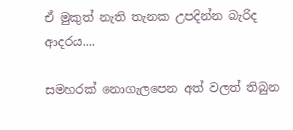ඒ මුකුත් නැති තැනක උපදින්න බැරිද ආදරය....

සමහරක් නොගැලපෙන අත් වලත් තිබුන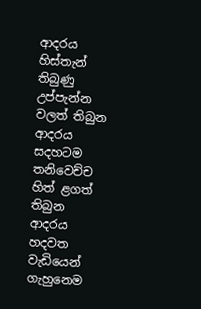ආදරය
හිස්තැන් තිබුණු උප්පැන්න වලත් තිබුන ආදරය
සදහටම තනිවෙච්ච හිත් ළගත් තිබුන ආදරය
හදවත වැඩියෙන් ගැහුනෙම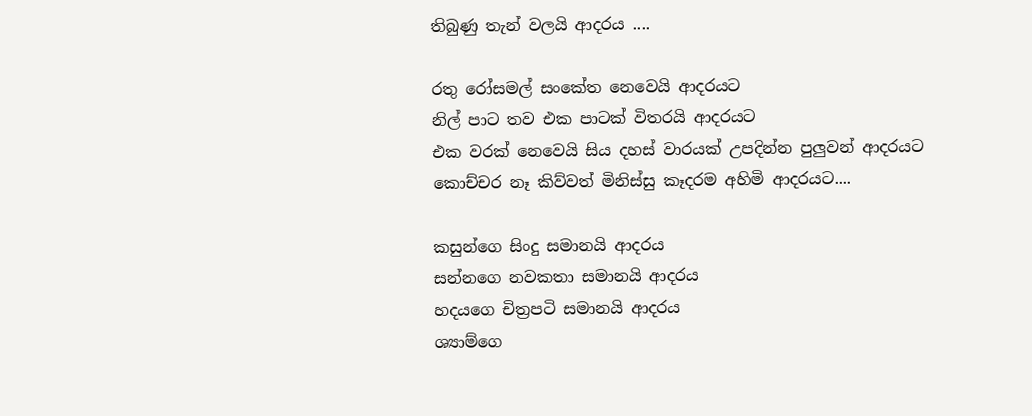තිබුණු තැන් වලයි ආදරය ....

රතු රෝසමල් සංකේත නෙවෙයි ආදරයට
නිල් පාට තව එක පාටක් විතරයි ආදරයට
එක වරක් නෙවෙයි සිය දහස් වාරයක් උපදින්න පුලුවන් ආදරයට
කොච්චර නෑ කිව්වත් මිනිස්සු කෑදරම අහිමි ආදරයට....

කසුන්ගෙ සිංදු සමානයි ආදරය
සන්නගෙ නවකතා සමානයි ආදරය
හදයගෙ චිත්‍රපටි සමානයි ආදරය
ශ්‍යාම්ගෙ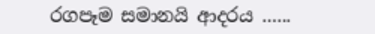රගපෑම සමානයි ආදරය ......